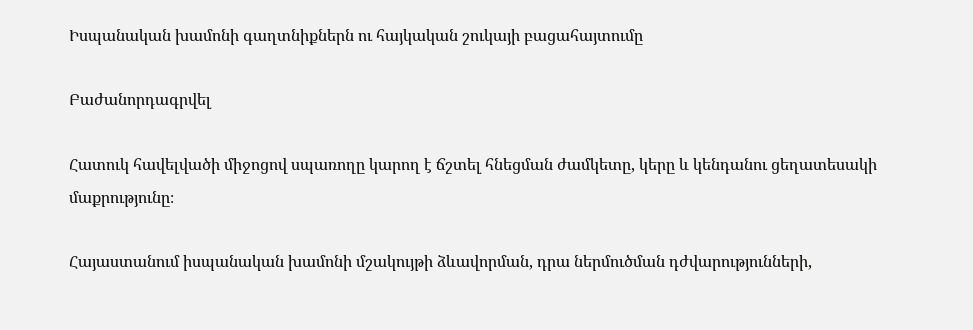Իսպանական խամոնի գաղտնիքներն ու հայկական շուկայի բացահայտումը

Բաժանորդագրվել

Հատուկ հավելվածի միջոցով սպառողը կարող է ճշտել հնեցման ժամկետը, կերը և կենդանու ցեղատեսակի մաքրությունը։

Հայաստանում իսպանական խամոնի մշակույթի ձևավորման, դրա ներմուծման դժվարությունների,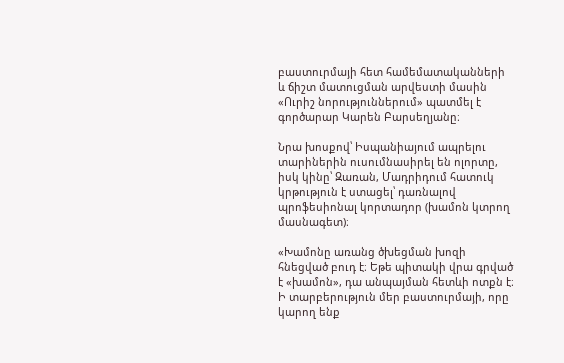բաստուրմայի հետ համեմատականների և ճիշտ մատուցման արվեստի մասին «Ուրիշ նորություններում» պատմել է գործարար Կարեն Բարսեղյանը։

Նրա խոսքով՝ Իսպանիայում ապրելու տարիներին ուսումնասիրել են ոլորտը, իսկ կինը՝ Զառան, Մադրիդում հատուկ կրթություն է ստացել՝ դառնալով պրոֆեսիոնալ կորտադոր (խամոն կտրող մասնագետ)։

«Խամոնը առանց ծխեցման խոզի հնեցված բուդ է։ Եթե պիտակի վրա գրված է «խամոն», դա անպայման հետևի ոտքն է։ Ի տարբերություն մեր բաստուրմայի, որը կարող ենք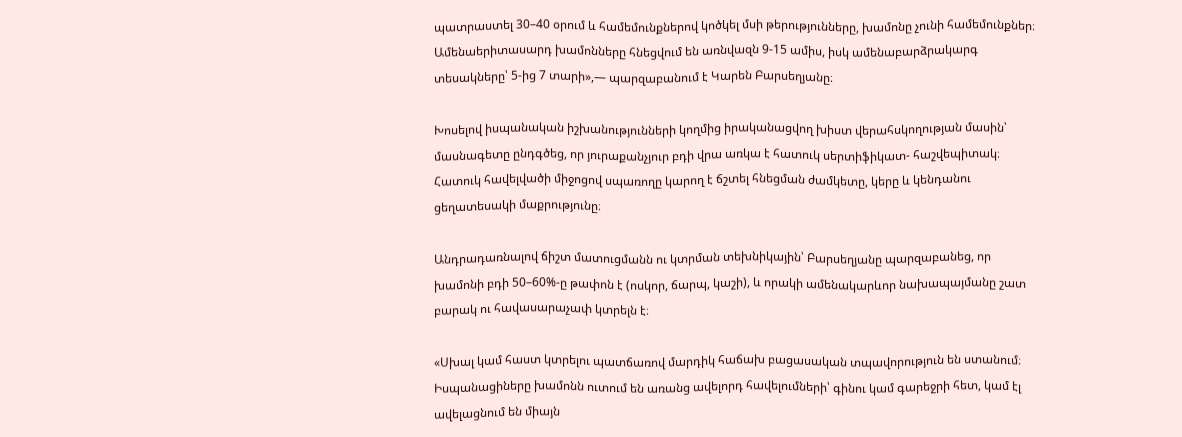պատրաստել 30–40 օրում և համեմունքներով կոծկել մսի թերությունները, խամոնը չունի համեմունքներ։ Ամենաերիտասարդ խամոնները հնեցվում են առնվազն 9-15 ամիս, իսկ ամենաբարձրակարգ տեսակները՝ 5-ից 7 տարի»,— պարզաբանում է Կարեն Բարսեղյանը։

Խոսելով իսպանական իշխանությունների կողմից իրականացվող խիստ վերահսկողության մասին՝ մասնագետը ընդգծեց, որ յուրաքանչյուր բդի վրա առկա է հատուկ սերտիֆիկատ- հաշվեպիտակ։ Հատուկ հավելվածի միջոցով սպառողը կարող է ճշտել հնեցման ժամկետը, կերը և կենդանու ցեղատեսակի մաքրությունը։

Անդրադառնալով ճիշտ մատուցմանն ու կտրման տեխնիկային՝ Բարսեղյանը պարզաբանեց, որ խամոնի բդի 50–60%-ը թափոն է (ոսկոր, ճարպ, կաշի), և որակի ամենակարևոր նախապայմանը շատ բարակ ու հավասարաչափ կտրելն է։

«Սխալ կամ հաստ կտրելու պատճառով մարդիկ հաճախ բացասական տպավորություն են ստանում։ Իսպանացիները խամոնն ուտում են առանց ավելորդ հավելումների՝ գինու կամ գարեջրի հետ, կամ էլ ավելացնում են միայն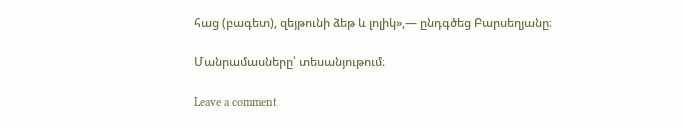հաց (բագետ), զեյթունի ձեթ և լոլիկ»,— ընդգծեց Բարսեղյանը։

Մանրամասները՝ տեսանյութում։

Leave a comment